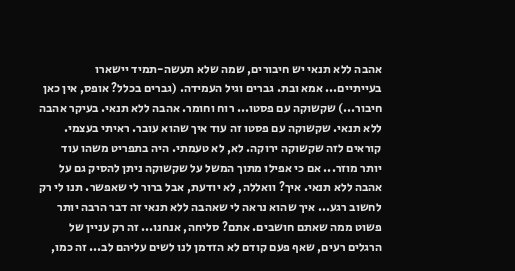אהבה ללא תנאי יש חיבורים, שמה שלא תעשה-תמיד יישארו בעייתיים... אמא ובת. גברים וגיל העמידה. (גברים בכלל? אופס, אין כאן חיבור...) שקשוקה עם פסטו... רוח וחומר. אהבה ללא תנאי. בעיקר אהבה ללא תנאי. שקשוקה עם פסטו זה עוד איך שהוא עובר. ראיתי בעצמי. קוראים לזה שקשוקה ירוקה. לא, לא טעמתי. היה בתפריט משהו עוד יותר מוזר... אם כי אפילו מתוך המשל על שקשוקה ניתן להסיק גם על אהבה ללא תנאי. איך? וואללה, לא יודעת, אבל ברור לי שאפשר. תנו לי רק לחשוב רגע... איך שהוא נראה לי שאהבה ללא תנאי זה דבר הרבה יותר פשוט ממה שאתם חושבים. אתם? סליחה, אנחנו... זה רק עניין של הרגלים רעים, שאף פעם קודם לא הזדמן לנו לשים עליהם לב... זה כמו,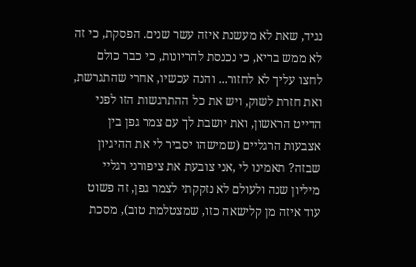נגיד, שאת לא מעשנת איזה עשר שנים. הפסקת, כי זה לא ממש בריא, כי נכנסת להריונות, כי כבר כולם לחצו עליך לא לחזור... והנה עכשיו, אחרי שהתגרשת, ואת חזרת לשוק, ויש את כל ההתרגשות הזו לפני הדייט הראשון, ואת יושבת לך עם צמר גפן בין אצבעות הרגליים (שמישהו יסביר לי את ההיגיון שבזה? תאמינו לי ,אני צובעת את ציפורני רגליי מיליון שנה ולעולם לא נזקקתי לצמר גפן, זה פשוט עוד איזה מן קלישאה כזו, שמצטלמת טוב), מסכת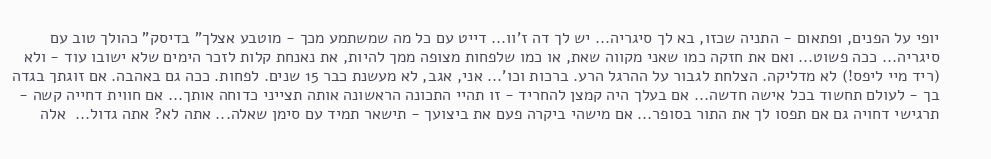יופי על הפנים, ופתאום - התניה שכזו, בא לך סיגריה... יש לך דה ז'וו... דייט עם כל מה שמשתמע מכך - מוטבע אצלך" בדיסק" כהולך טוב עם סיגריה... ככה פשוט... ואם את חזקה כמו שאני מקווה שאת, או כמו שלפחות מצופה ממך להיות, את נאנחת קלות לזכר הימים שלא ישובו עוד - ולא (ריד מיי ליפס!) לא מדליקה. הצלחת לגבור על ההרגל הרע. ברכות וכו'... אני, אגב, לא מעשנת כבר 15 שנים. לפחות. ככה גם באהבה. אם זוגתך בגדה בך - לעולם תחשוד בכל אישה חדשה... אם בעלך היה קמצן להחריד - זו תהיי התכונה הראשונה אותה תצייני כדוחה אותך... אם חווית דחייה קשה - תרגישי דחויה גם אם תפסו לך את התור בסופר... אם מישהי ביקרה פעם את ביצועך - תישאר תמיד עם סימן שאלה... אתה לא? אתה גדול...  אלה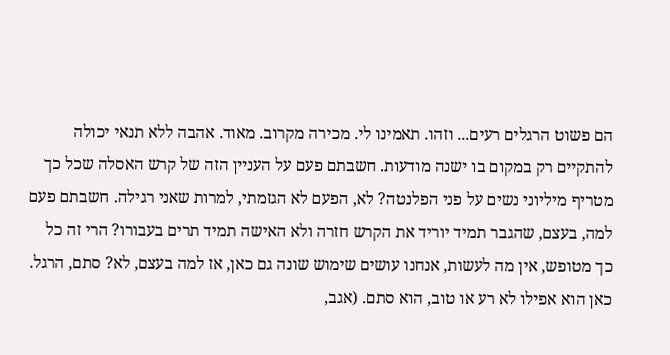הם פשוט הרגלים רעים... וזהו. תאמינו לי. מכירה מקרוב. מאוד. אהבה ללא תנאי יכולה להתקיים רק במקום בו ישנה מודעות. חשבתם פעם על העניין הזה של קרש האסלה שכל כך מטריף מיליוני נשים על פני הפלנטה? לא, הפעם לא הגזמתי, למרות שאני רגילה. חשבתם פעם למה, בעצם, שהגבר תמיד יוריד את הקרש חזרה ולא האישה תמיד תרים בעבורו? הרי זה כל כך מטופש, אין מה לעשות, אנחנו עושים שימוש שונה גם כאן, אז למה בעצם, לא? סתם, הרגל. כאן הוא אפילו לא רע או טוב, הוא סתם. (אגב,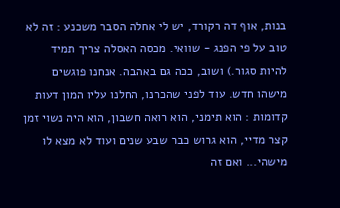בנות, אוף דה רקורד, יש לי אחלה הסבר משכנע : זה לא טוב על פי הפנג - שוואי. מכסה האסלה צריך תמיד להיות סגור.) ושוב, ככה גם באהבה. אנחנו פוגשים מישהו חדש. עוד לפני שהכרנו, החלנו עליו המון דעות קדומות : הוא תימני, הוא רואה חשבון, הוא היה נשוי זמן קצר מדיי, הוא גרוש כבר שבע שנים ועוד לא מצא לו מישהי... ואם זה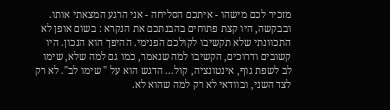מזכיר לכם מישהו - איתכם הסליחה - אני הרגע המצאתי אותו. ובבקשה, היו קצת פתוחים בהבנתכם את הנקרא : בשום אופן לא התכוונתי שלא תקשיבו לקולכם הפנימי. ההיפך הוא הנכון. היו קשובים ודרוכים, הקשיבו למה שנאמר, כמו גם למה שלא, שימו לב לשפת גוף, אינטונציה, קול... הדגש הוא על " שימו לב". לא רק לצד השני, ובוודאי לא רק למה שהוא לא.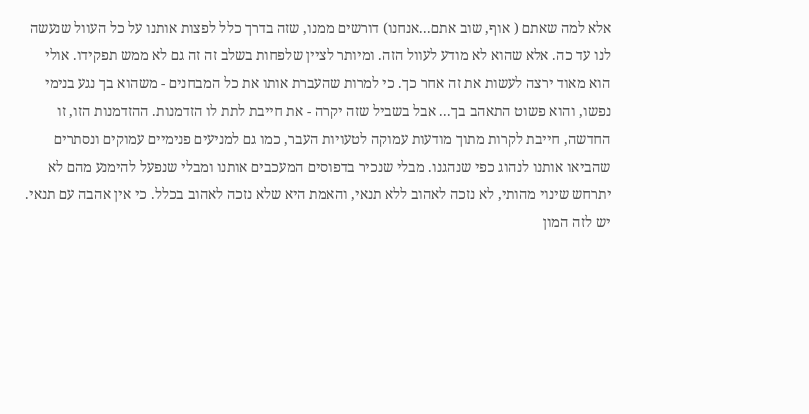אלא למה שאתם ( אוף, שוב אתם...אנחנו) דורשים ממנו, שזה בדרך כלל לפצות אותנו על כל העוול שנעשה לנו עד כה. אלא שהוא לא מודע לעוול הזה. ומיותר לציין שלפחות בשלב זה זה גם לא ממש תפקידו. אולי הוא מאוד ירצה לעשות את זה אחר כך. כי למרות שהעברת אותו את כל המבחנים - משהוא בך נגע בנימי נפשו, והוא פשוט התאהב בך... אבל בשביל שזה יקרה - את חייבת לתת לו הזדמנות. ההזדמנות הזו, זו החדשה, חייבת לקרות מתוך מודעות עמוקה לטעויות העבר, כמו גם למניעים פנימיים עמוקים ונסתרים שהביאו אותנו לנהוג כפי שנהגנו. מבלי שנכיר בדפוסים המעכבים אותנו ומבלי שנפעל להימנע מהם לא יתרחש שינוי מהותי, לא נזכה לאהוב ללא תנאי, והאמת היא שלא נזכה לאהוב בכלל. כי אין אהבה עם תנאי. יש לזה המון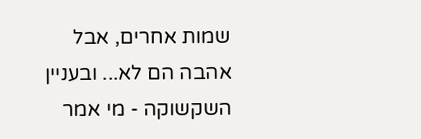שמות אחרים, אבל אהבה הם לא... ובעניין השקשוקה - מי אמר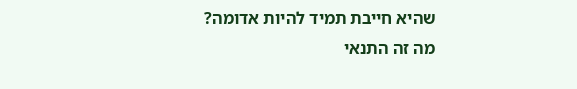שהיא חייבת תמיד להיות אדומה? מה זה התנאי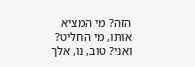הזה? מי המציא אותו, מי החליט? ואני? טוב, נו, אלך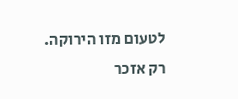לטעום מזו הירוקה. רק אזכר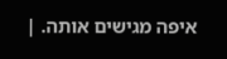איפה מגישים אותה. |